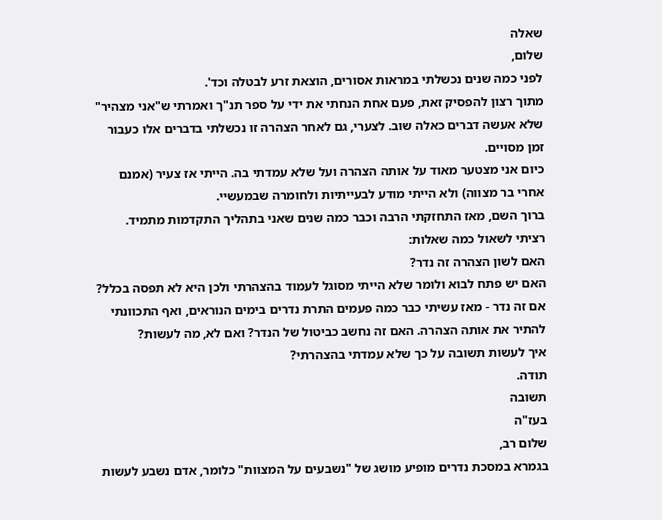שאלה
שלום,
לפני כמה שנים נכשלתי במראות אסורים, הוצאת זרע לבטלה וכד'.
מתוך רצון להפסיק זאת, פעם אחת הנחתי את ידי על ספר תנ"ך ואמרתי ש"אני מצהיר" שלא אעשה דברים כאלה שוב. לצערי, גם לאחר הצהרה זו נכשלתי בדברים אלו כעבור זמן מסויים.
כיום אני מצטער מאוד על אותה הצהרה ועל שלא עמדתי בה. הייתי אז צעיר (אמנם אחרי בר מצווה) ולא הייתי מודע לבעייתיות ולחומרה שבמעשיי.
ברוך השם, מאז התחזקתי הרבה וכבר כמה שנים שאני בתהליך התקדמות מתמיד.
רציתי לשאול כמה שאלות:
האם לשון הצהרה זה נדר?
האם יש פתח לבוא ולומר שלא הייתי מסוגל לעמוד בהצהרתי ולכן היא לא תפסה בכלל?
אם זה נדר - מאז עשיתי כבר כמה פעמים התרת נדרים בימים הנוראים, ואף התכוונתי להתיר את אותה הצהרה. האם זה נחשב כביטול של הנדר? ואם לא, מה לעשות?
איך לעשות תשובה על כך שלא עמדתי בהצהרתי?
תודה.
תשובה
בעז"ה
שלום רב,
בגמרא במסכת נדרים מופיע מושג של "נשבעים על המצוות" כלומר, אדם נשבע לעשות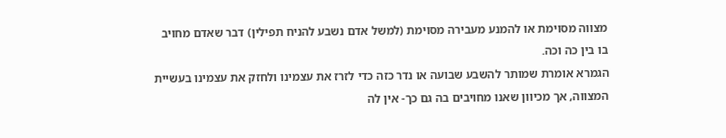מצווה מסוימת או להמנע מעבירה מסוימת (למשל אדם נשבע להניח תפילין) דבר שאדם מחויב בו בין כה וכה.
הגמרא אומרת שמותר להשבע שבועה או נדר כזה כדי לזרז את עצמינו ולחזק את עצמינו בעשיית המצווה, אך מכיוון שאנו מחויבים בה גם כך- אין לה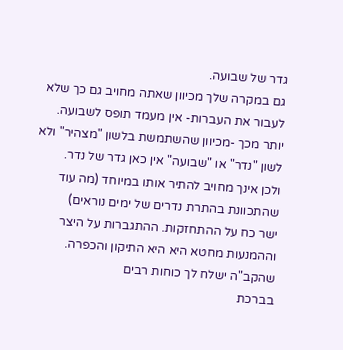גדר של שבועה.
גם במקרה שלך מכיוון שאתה מחויב גם כך שלא לעבור את העברות- אין מעמד תופס לשבועה.
יותר מכך -מכיוון שהשתמשת בלשון "מצהיר" ולא לשון "נדר" או "שבועה" אין כאן גדר של נדר.
ולכן אינך מחויב להתיר אותו במיוחד (מה עוד שהתכוונת בהתרת נדרים של ימים נוראים)
ישר כח על ההתחזקות. ההתגברות על היצר וההמנעות מחטא היא היא התיקון והכפרה.
שהקב"ה ישלח לך כוחות רבים
בברכת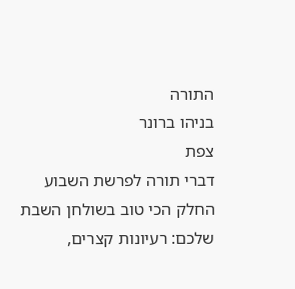התורה
בניהו ברונר
צפת
דברי תורה לפרשת השבוע
החלק הכי טוב בשולחן השבת שלכם: רעיונות קצרים,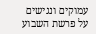עמוקים ונגישים על פרשת השבוע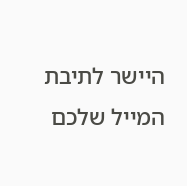היישר לתיבת המייל שלכם